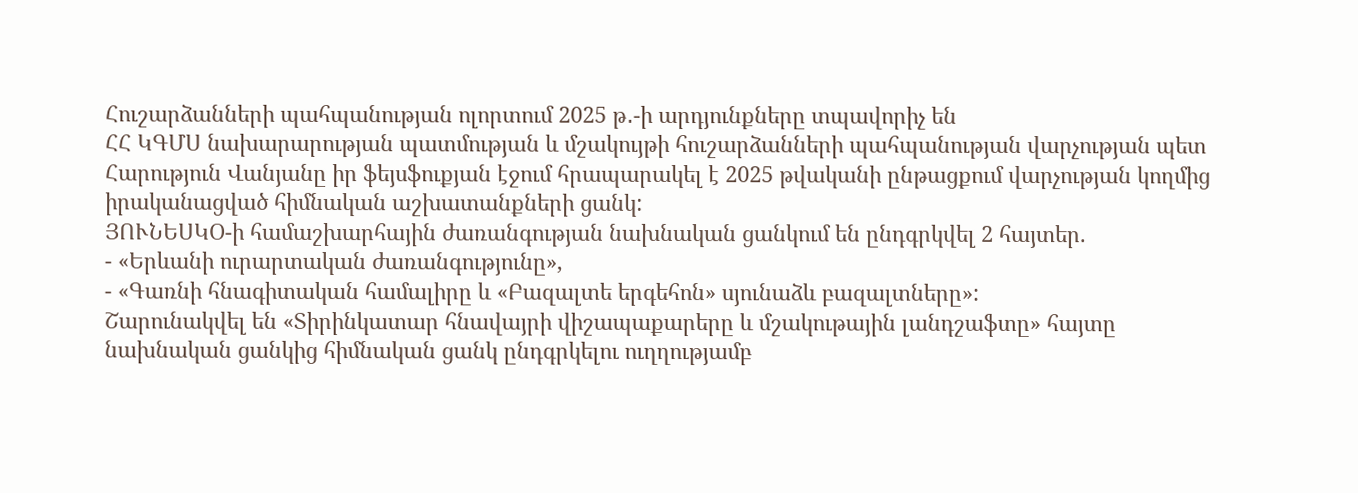Հուշարձանների պահպանության ոլորտում 2025 թ․-ի արդյունքները տպավորիչ են
ՀՀ ԿԳՄՍ նախարարության պատմության և մշակույթի հուշարձանների պահպանության վարչության պետ Հարություն Վանյանը իր ֆեյսֆուքյան էջում հրապարակել է 2025 թվականի ընթացքում վարչության կողմից իրականացված հիմնական աշխատանքների ցանկ:
ՅՈՒՆԵՍԿՕ-ի համաշխարհային ժառանգության նախնական ցանկում են ընդգրկվել 2 հայտեր.
- «Երևանի ուրարտական ժառանգությունը»,
- «Գառնի հնագիտական համալիրը և «Բազալտե երգեհոն» սյունաձև բազալտները»:
Շարունակվել են «Տիրինկատար հնավայրի վիշապաքարերը և մշակութային լանդշաֆտը» հայտը նախնական ցանկից հիմնական ցանկ ընդգրկելու ուղղությամբ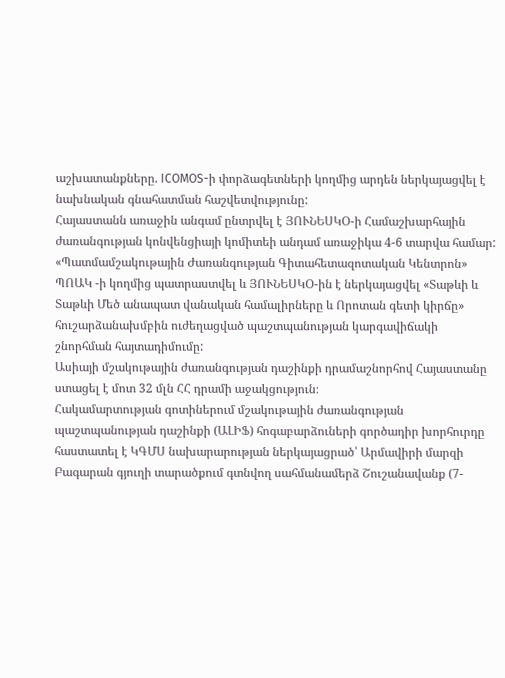աշխատանքները. ICOMOS-ի փորձագետների կողմից արդեն ներկայացվել է նախնական գնահատման հաշվետվությունը:
Հայաստանն առաջին անգամ ընտրվել է ՅՈՒՆԵՍԿՕ-ի Համաշխարհային ժառանգության կոնվենցիայի կոմիտեի անդամ առաջիկա 4-6 տարվա համար:
«Պատմամշակութային Ժառանգության Գիտահետազոտական Կենտրոն» ՊՈԱԿ -ի կողմից պատրաստվել և ՅՈՒՆԵՍԿՕ-ին է ներկայացվել «Տաթևի և Տաթևի Մեծ անապատ վանական համալիրները և Որոտան գետի կիրճը» հուշարձանախմբին ուժեղացված պաշտպանության կարգավիճակի շնորհման հայտադիմումը:
Ասիայի մշակութային ժառանգության դաշինքի դրամաշնորհով Հայաստանը ստացել է մոտ 32 մլն ՀՀ դրամի աջակցություն։
Հակամարտության գոտիներում մշակութային ժառանգության պաշտպանության դաշինքի (ԱԼԻՖ) հոգաբարձուների գործադիր խորհուրդը հաստատել է ԿԳՄՍ նախարարության ներկայացրած՝ Արմավիրի մարզի Բագարան գյուղի տարածքում գտնվող սահմանամերձ Շուշանավանք (7-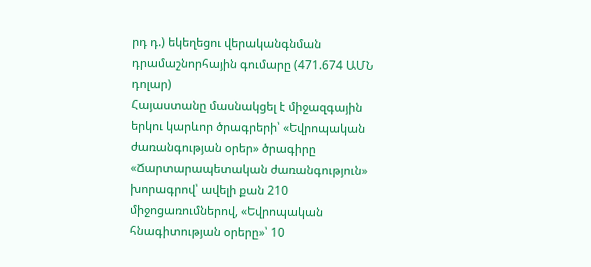րդ դ.) եկեղեցու վերականգնման դրամաշնորհային գումարը (471.674 ԱՄՆ դոլար)
Հայաստանը մասնակցել է միջազգային երկու կարևոր ծրագրերի՝ «Եվրոպական ժառանգության օրեր» ծրագիրը «Ճարտարապետական ժառանգություն» խորագրով՝ ավելի քան 210 միջոցառումներով, «Եվրոպական հնագիտության օրերը»՝ 10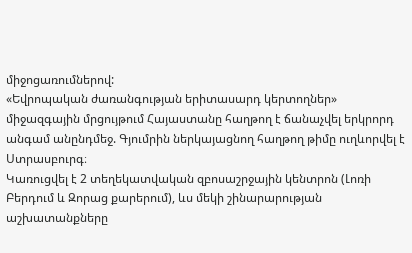միջոցառումներով:
«Եվրոպական ժառանգության երիտասարդ կերտողներ» միջազգային մրցույթում Հայաստանը հաղթող է ճանաչվել երկրորդ անգամ անընդմեջ. Գյումրին ներկայացնող հաղթող թիմը ուղևորվել է Ստրասբուրգ։
Կառուցվել է 2 տեղեկատվական զբոսաշրջային կենտրոն (Լոռի Բերդում և Զորաց քարերում), ևս մեկի շինարարության աշխատանքները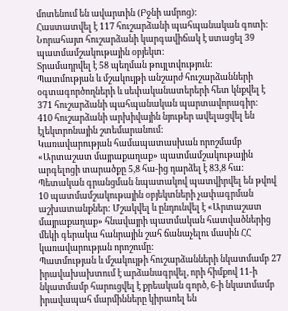մոտենում են ավարտին (Բջնի ամրոց):
Հաստատվել է 117 հուշարձանի պահպանական գոտի:
Նորահայտ հուշարձանի կարգավիճակ է ստացել 39 պատմամշակութային օբյեկտ:
Տրամադրվել է 58 պեղման թույլտվություն:
Պատմության և մշակույթի անշարժ հուշարձանների օգտագործողների և սեփականատերերի հետ կնքվել է 371 հուշարձանի պահպանական պարտավորագիր:
410 հուշարձանի արխիվային նյութեր ավելացվել են էլեկտրոնային շտեմարանում:
Կառավարության համապատասխան որոշմամբ «Արտաշատ մայրաքաղաք» պատմամշակութային արգելոցի տարածքը 5,8 հա-ից դարձել է 83,8 հա:
Պետական գրանցման նպատակով պատվիրվել են թվով 10 պատմամշակութային օբյեկտների չափագրման աշխատանքներ: Մշակվել և ընդունվել է «Արտաշատ մայրաքաղաք» հնավայրի պատմական հատվածներից մեկի գերակա հանրային շահ ճանաչելու մասին ՀՀ կառավարության որոշումը:
Պատմության և մշակույթի հուշարձանների նկատմամբ 27 իրավախախտում է արձանագրվել, որի հիմքով 11-ի նկատմամբ հարուցվել է քրեական գործ, 6-ի նկատմամբ իրավապահ մարմինները կիրառել են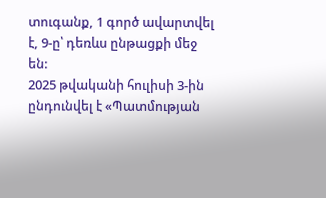տուգանք, 1 գործ ավարտվել է, 9-ը՝ դեռևս ընթացքի մեջ են:
2025 թվականի հուլիսի 3-ին ընդունվել է «Պատմության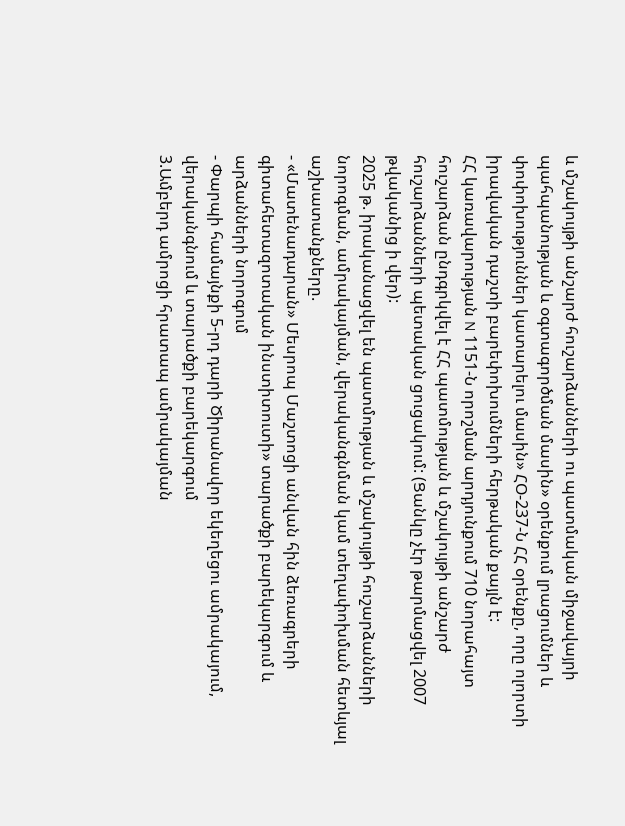և մշակույթի անշարժ հուշարձանների ու պատմական միջավայրի պահպանության և օգտագործման մասին» օրենքում լրացումներ և փոփոխություններ կատարելու մասին» ՀՕ-237-Ն ՀՀ օրենքը, որը ոլորտի իրավական դաշտի բարեփոխումների հերթական քայլն է:
ՀՀ կառավարության N 1151-Ն որոշման արդյունքում 710 նորահայտ հուշարձան ընդգրկվել է ՀՀ պատմության և մշակույթի անշարժ հուշարձանների պետական ցուցակում: (Ցանկը չէր թարմացվել 2007 թվականից ի վեր):
2025 թ. իրականացվել են պատմության և մշակույթի հուշարձանների նորոգման, ամրակայման, վերականգնման կամ տեղափոխման հետևյալ աշխատանքները.
- «Մատենադարան» Մեսրոպ Մաշտոցի անվան հին ձեռագրերի գիտահետազոտական ինստիտուտի» տարածքի բարեկարգում և արձանների նորոգում
- Փարպի համայնքի 5-րդ դարի Ծիրանավոր եկեղեցու ամրակայում, վերականգնում և տարածքի բարեկարգում
3.Ամբերդ ամրոցի հրատապ ամրակայման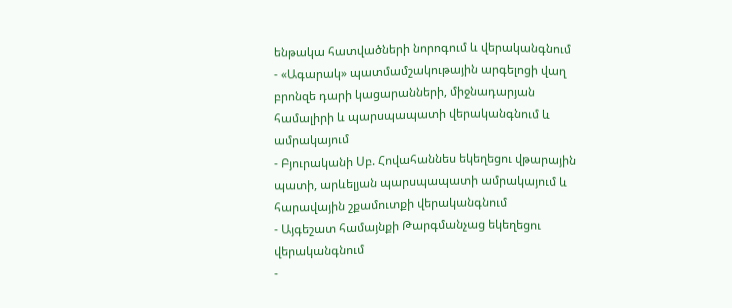ենթակա հատվածների նորոգում և վերականգնում
- «Ագարակ» պատմամշակութային արգելոցի վաղ բրոնզե դարի կացարանների, միջնադարյան համալիրի և պարսպապատի վերականգնում և ամրակայում
- Բյուրականի Սբ. Հովահաննես եկեղեցու վթարային պատի, արևելյան պարսպապատի ամրակայում և հարավային շքամուտքի վերականգնում
- Այգեշատ համայնքի Թարգմանչաց եկեղեցու վերականգնում
-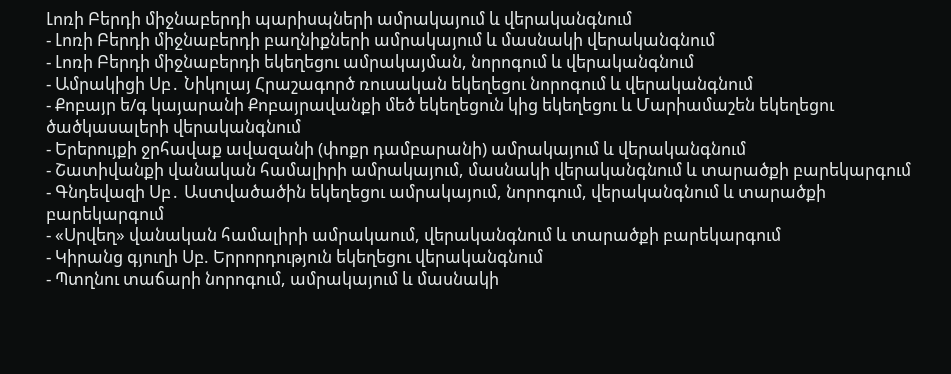Լոռի Բերդի միջնաբերդի պարիսպների ամրակայում և վերականգնում
- Լոռի Բերդի միջնաբերդի բաղնիքների ամրակայում և մասնակի վերականգնում
- Լոռի Բերդի միջնաբերդի եկեղեցու ամրակայման, նորոգում և վերականգնում
- Ամրակիցի Սբ․ Նիկոլայ Հրաշագործ ռուսական եկեղեցու նորոգում և վերականգնում
- Քոբայր ե/գ կայարանի Քոբայրավանքի մեծ եկեղեցուն կից եկեղեցու և Մարիամաշեն եկեղեցու ծածկասալերի վերականգնում
- Երերույքի ջրհավաք ավազանի (փոքր դամբարանի) ամրակայում և վերականգնում
- Շատիվանքի վանական համալիրի ամրակայում, մասնակի վերականգնում և տարածքի բարեկարգում
- Գնդեվազի Սբ․ Աստվածածին եկեղեցու ամրակայում, նորոգում, վերականգնում և տարածքի բարեկարգում
- «Սրվեղ» վանական համալիրի ամրակաում, վերականգնում և տարածքի բարեկարգում
- Կիրանց գյուղի Սբ. Երրորդություն եկեղեցու վերականգնում
- Պտղնու տաճարի նորոգում, ամրակայում և մասնակի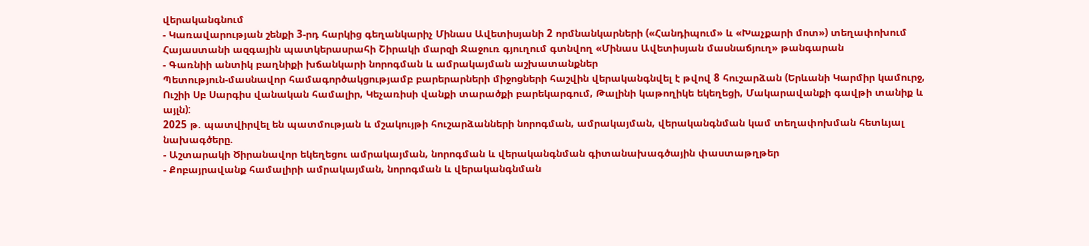վերականգնում
- Կառավարության շենքի 3-րդ հարկից գեղանկարիչ Մինաս Ավետիսյանի 2 որմնանկարների («Հանդիպում» և «Խաչքարի մոտ») տեղափոխում Հայաստանի ազգային պատկերասրահի Շիրակի մարզի Ջաջուռ գյուղում գտնվող «Մինաս Ավետիսյան մասնաճյուղ» թանգարան
- Գառնիի անտիկ բաղնիքի խճանկարի նորոգման և ամրակայման աշխատանքներ
Պետություն-մասնավոր համագործակցությամբ բարերարների միջոցների հաշվին վերականգնվել է թվով 8 հուշարձան (Երևանի Կարմիր կամուրջ, Ուշիի Սբ Սարգիս վանական համալիր, Կեչառիսի վանքի տարածքի բարեկարգում, Թալինի կաթողիկե եկեղեցի, Մակարավանքի գավթի տանիք և այլն):
2025 թ. պատվիրվել են պատմության և մշակույթի հուշարձանների նորոգման, ամրակայման, վերականգնման կամ տեղափոխման հետևյալ նախագծերը.
- Աշտարակի Ծիրանավոր եկեղեցու ամրակայման, նորոգման և վերականգնման գիտանախագծային փաստաթղթեր
- Քոբայրավանք համալիրի ամրակայման, նորոգման և վերականգնման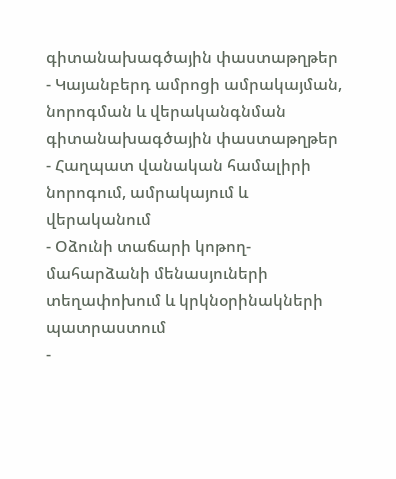գիտանախագծային փաստաթղթեր
- Կայանբերդ ամրոցի ամրակայման, նորոգման և վերականգնման գիտանախագծային փաստաթղթեր
- Հաղպատ վանական համալիրի նորոգում, ամրակայում և վերականում
- Օձունի տաճարի կոթող-մահարձանի մենասյուների տեղափոխում և կրկնօրինակների պատրաստում
-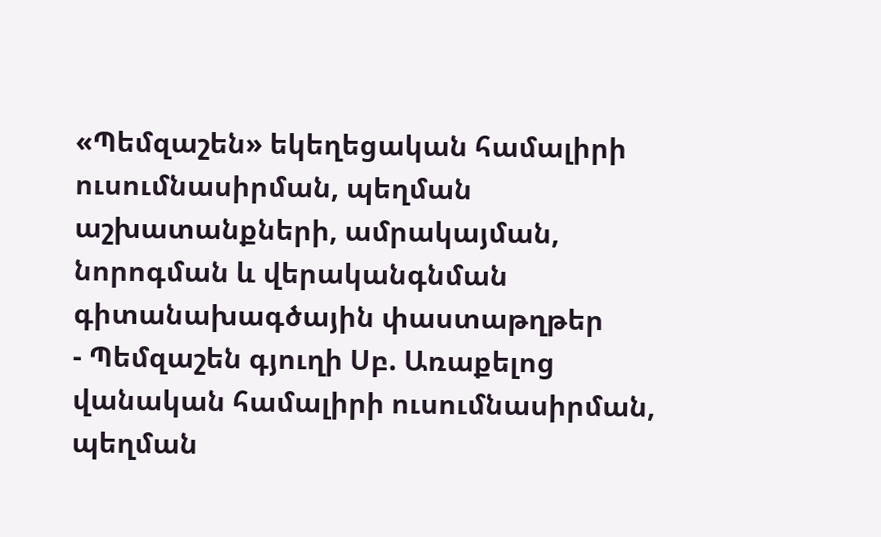«Պեմզաշեն» եկեղեցական համալիրի ուսումնասիրման, պեղման աշխատանքների, ամրակայման, նորոգման և վերականգնման գիտանախագծային փաստաթղթեր
- Պեմզաշեն գյուղի Սբ. Առաքելոց վանական համալիրի ուսումնասիրման, պեղման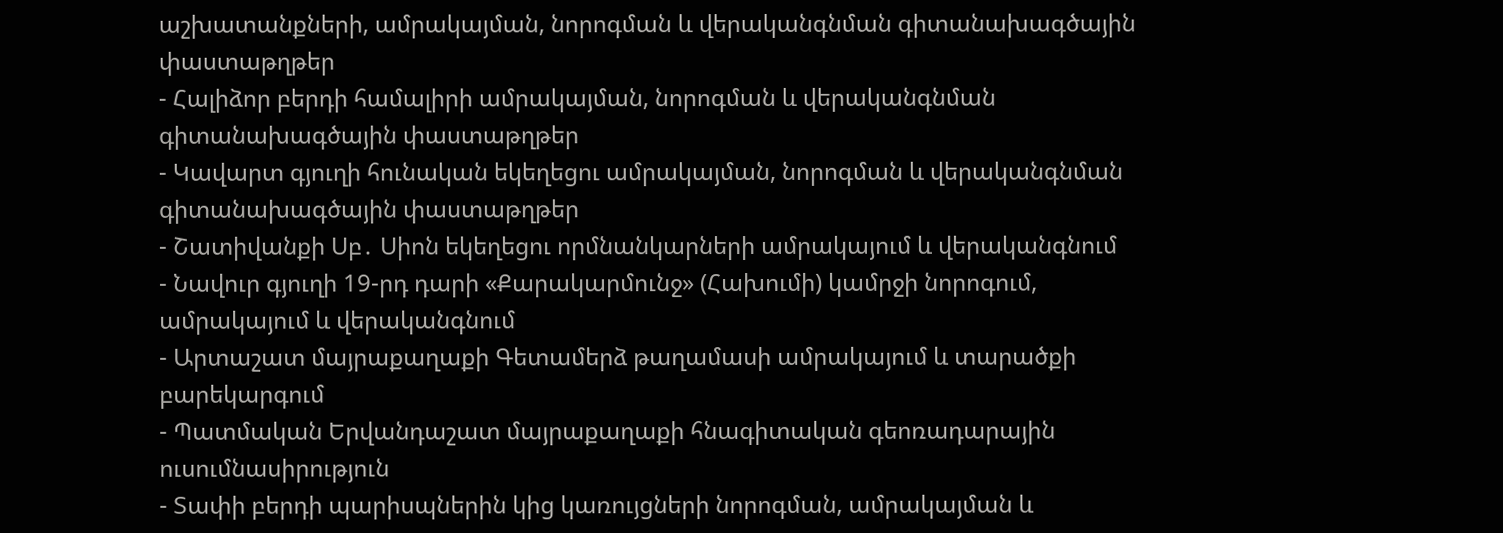աշխատանքների, ամրակայման, նորոգման և վերականգնման գիտանախագծային փաստաթղթեր
- Հալիձոր բերդի համալիրի ամրակայման, նորոգման և վերականգնման գիտանախագծային փաստաթղթեր
- Կավարտ գյուղի հունական եկեղեցու ամրակայման, նորոգման և վերականգնման գիտանախագծային փաստաթղթեր
- Շատիվանքի Սբ․ Սիոն եկեղեցու որմնանկարների ամրակայում և վերականգնում
- Նավուր գյուղի 19-րդ դարի «Քարակարմունջ» (Հախումի) կամրջի նորոգում, ամրակայում և վերականգնում
- Արտաշատ մայրաքաղաքի Գետամերձ թաղամասի ամրակայում և տարածքի բարեկարգում
- Պատմական Երվանդաշատ մայրաքաղաքի հնագիտական գեոռադարային ուսումնասիրություն
- Տափի բերդի պարիսպներին կից կառույցների նորոգման, ամրակայման և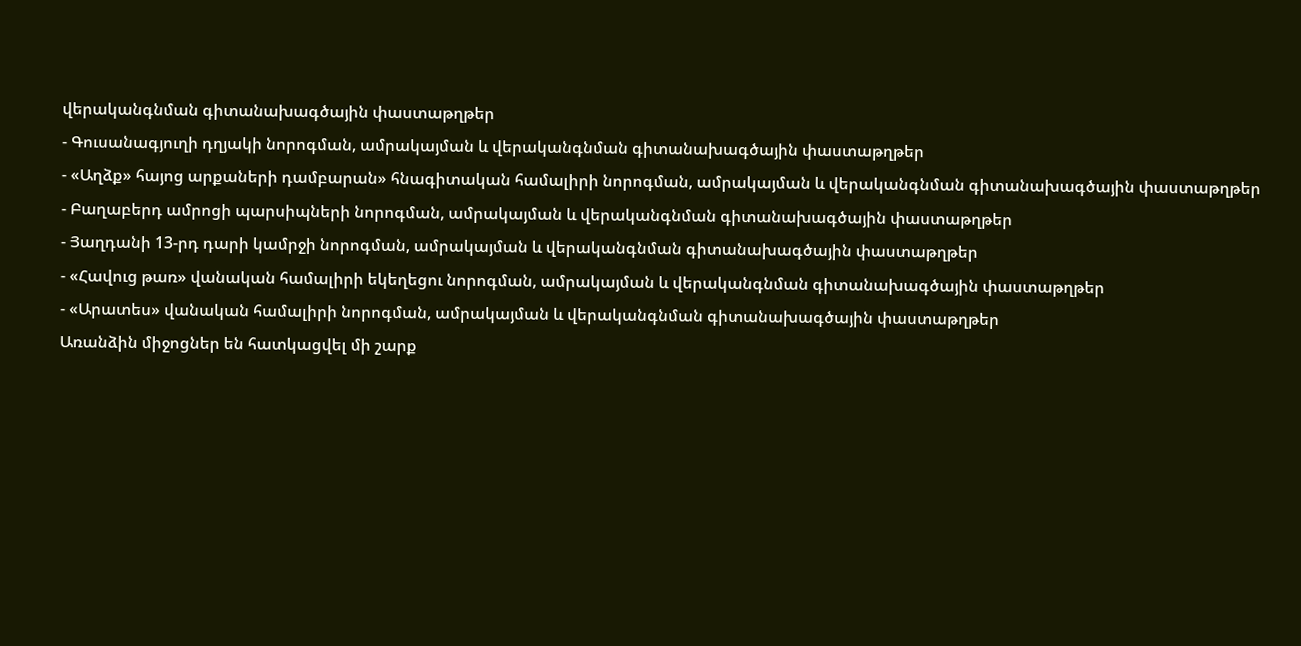վերականգնման գիտանախագծային փաստաթղթեր
- Գուսանագյուղի դղյակի նորոգման, ամրակայման և վերականգնման գիտանախագծային փաստաթղթեր
- «Աղձք» հայոց արքաների դամբարան» հնագիտական համալիրի նորոգման, ամրակայման և վերականգնման գիտանախագծային փաստաթղթեր
- Բաղաբերդ ամրոցի պարսիպների նորոգման, ամրակայման և վերականգնման գիտանախագծային փաստաթղթեր
- Յաղդանի 13-րդ դարի կամրջի նորոգման, ամրակայման և վերականգնման գիտանախագծային փաստաթղթեր
- «Հավուց թառ» վանական համալիրի եկեղեցու նորոգման, ամրակայման և վերականգնման գիտանախագծային փաստաթղթեր
- «Արատես» վանական համալիրի նորոգման, ամրակայման և վերականգնման գիտանախագծային փաստաթղթեր
Առանձին միջոցներ են հատկացվել մի շարք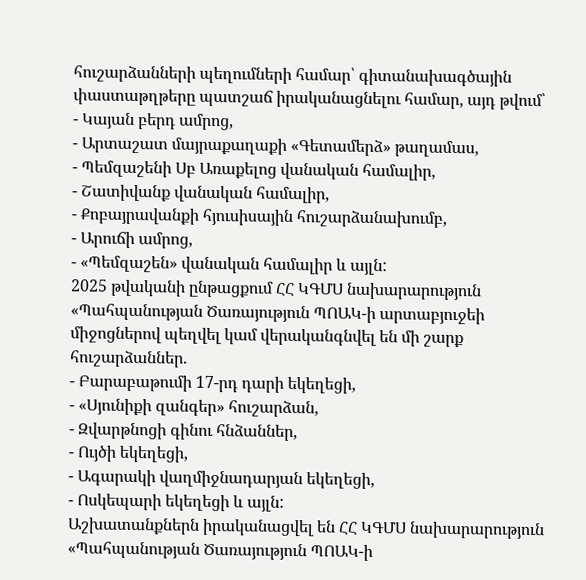հուշարձանների պեղումների համար՝ գիտանախագծային փաստաթղթերը պատշաճ իրականացնելու համար, այդ թվում՝
- Կայան բերդ ամրոց,
- Արտաշատ մայրաքաղաքի «Գետամերձ» թաղամաս,
- Պեմզաշենի Սբ Առաքելոց վանական համալիր,
- Շատիվանք վանական համալիր,
- Քոբայրավանքի հյուսիսային հուշարձանախումբ,
- Արուճի ամրոց,
- «Պեմզաշեն» վանական համալիր և այլն:
2025 թվականի ընթացքում ՀՀ ԿԳՄՍ նախարարություն «Պահպանության Ծառայություն ՊՈԱԿ-ի արտաբյուջեի միջոցներով պեղվել կամ վերականգնվել են մի շարք հուշարձաններ.
- Բարաբաթումի 17-րդ դարի եկեղեցի,
- «Սյունիքի զանգեր» հուշարձան,
- Զվարթնոցի գինու հնձաններ,
- Ույծի եկեղեցի,
- Ագարակի վաղմիջնադարյան եկեղեցի,
- Ոսկեպարի եկեղեցի և այլն:
Աշխատանքներն իրականացվել են ՀՀ ԿԳՄՍ նախարարություն «Պահպանության Ծառայություն ՊՈԱԿ-ի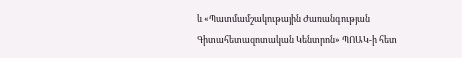և «Պատմամշակութային Ժառանգության Գիտահետազոտական Կենտրոն» ՊՈԱԿ-ի հետ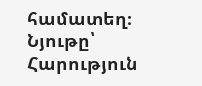համատեղ։
Նյութը՝ Հարություն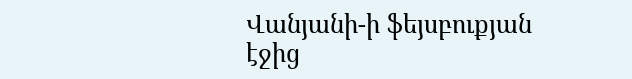Վանյանի-ի ֆեյսբուքյան էջից